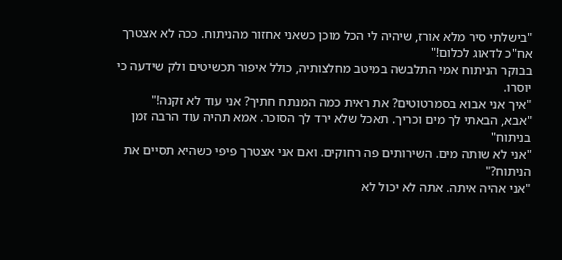"בישלתי סיר מלא אורז, שיהיה לי הכל מוכן כשאני אחזור מהניתוח. ככה לא אצטרך אח"כ לדאוג לכלום!"
בבוקר הניתוח אמי התלבשה במיטב מחלצותיה, כולל איפור תכשיטים ולק שידעה כי יוסרו.
"איך אני אבוא בסמרטוטים? את ראית כמה המנתח חתיך? אני עוד לא זקנה!"
"אבא, הבאתי לך מים וכריך. תאכל שלא ירד לך הסוכר. אמא תהיה עוד הרבה זמן בניתוח"
"אני לא שותה מים. השירותים פה רחוקים. ואם אני אצטרך פיפי כשהיא תסיים את הניתוח?"
"אני אהיה איתה. אתה לא יכול לא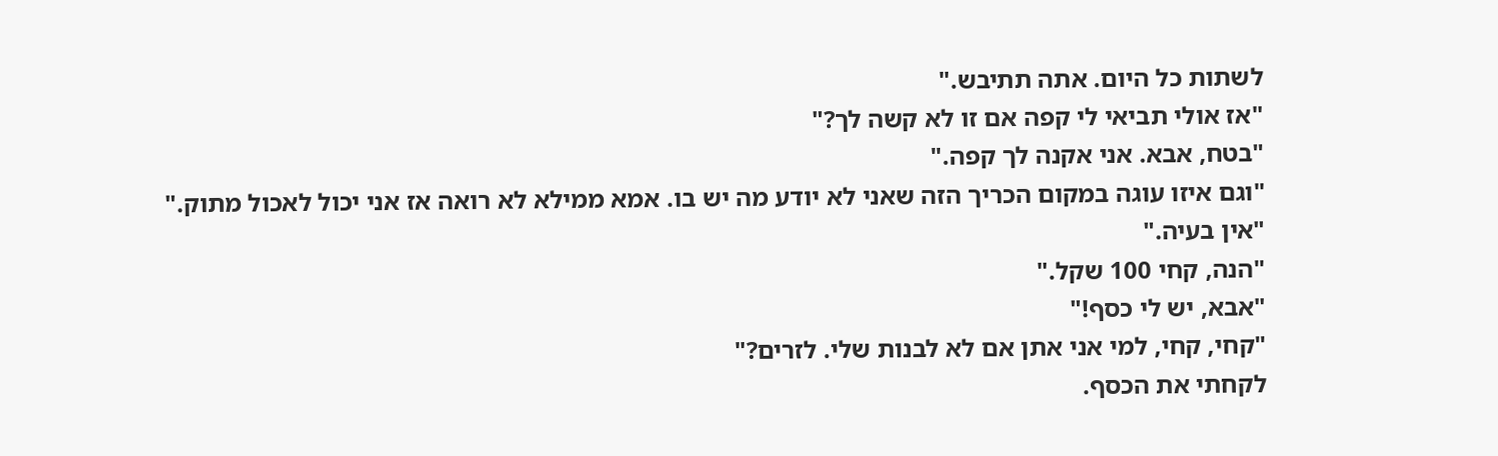לשתות כל היום. אתה תתיבש."
"אז אולי תביאי לי קפה אם זו לא קשה לך?"
"בטח, אבא. אני אקנה לך קפה."
"וגם איזו עוגה במקום הכריך הזה שאני לא יודע מה יש בו. אמא ממילא לא רואה אז אני יכול לאכול מתוק."
"אין בעיה."
"הנה, קחי 100 שקל."
"אבא, יש לי כסף!"
"קחי, קחי, למי אני אתן אם לא לבנות שלי. לזרים?"
לקחתי את הכסף.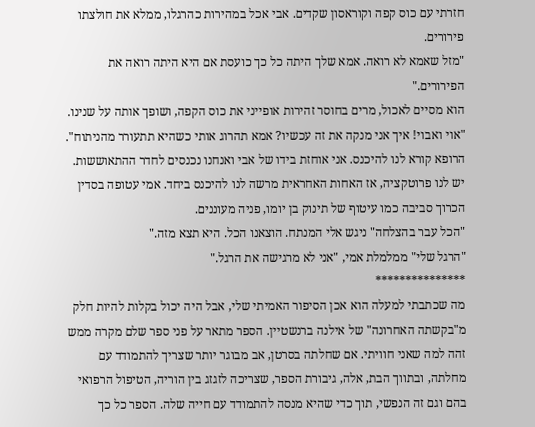חזרתי עם כוס קפה וקוראסון שקדים. אבי אכל במהירות כהרגלו, ממלא את חולצתו פירורים.
"מזל שאמא לא רואה. אמא שלך היתה כל כך כועסת אם היא היתה רואה את הפירורים."
הוא מסיים לאכול, מרים בחוסר זהירות אופייני את כוס הקפה, ושופך אותה על שנינו.
"אוי ואבוי! איך אני מנקה את זה עכשיו? אמא תהרוג אותי כשהיא תתעורר מהניתוח".
הרופא קורא לנו להיכנס. אני אוחזת בידו של אבי ואנחנו נכנסים לחדר ההתאוששות. יש לנו פרוטקציה, אז האחות האחראית מרשה לנו להיכנס ביחד. אמי עטופה בסדין הכרוך סביבה כמו עיטוף של תינוק בן יומו, פניה מעוננים.
"הכל עבר בהצלחה" ניגש אלי המנתח. הוצאנו הכל. היא תצא מזה."
"הרגל שלי" ממלמלת אמי, "אני לא מרגישה את הרגל."
***************
מה שכתבתי למעלה הוא אכן הסיפור האמיתי שלי, אבל היה יכול בקלות להיות חלק מ"בקשתה האחרונה" של אילנה ברנשטיין. הספר מתאר על פני ספר שלם מקרה ממש זהה למה שאני חוויתי. אם שחלתה בסרטן, אב מבוגר יותר שצריך להתמודד עם מחלתה, ובתווך הבת, אלה, גיבורת הספר, שצריכה לזגזג בין הוריה, הטיפול הרפואי בהם וגם זה הנפשי, תוך כדי שהיא מנסה להתמודד עם חייה שלה. הספר כל כך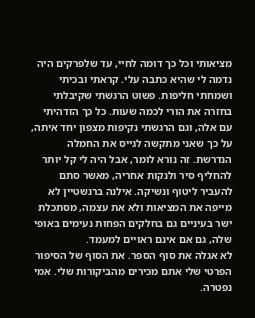מציאותי וכל כך דומה לחיי, עד שלפרקים היה נדמה לי שהיא כתבה עלי. קראתי ובכיתי ושמחתי חליפות. פשוט הרגשתי שקיבלתי בחזרה את הורי לכמה שעות. כל כך הזדהיתי עם אלה, וגם הרגשתי נקיפות מצפון יחד איתה, על כך שאני מתקשה לגייס את החמלה הנדרשת. זה נורא לומר, אבל היה לי קל יותר להחליף סיר ולנקות אחריה, מאשר סתם להעביר ליטוף ונשיקה. אילנה ברנשטיין לא מייפה את המציאות ולא את עצמה, מסתכלת ישר בעיניים גם בחלקים הפחות נעימים באופי שלה, גם אם אינם ראויים למעמד.
לא אגלה את סוף הספר. את הסוף של הסיפור הפרטי שלי אתם מכירים מהביקורות שלי. אמי נפטרה.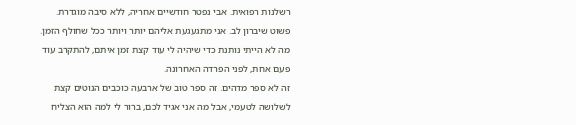רשלנות רפואית. אבי נפטר חודשיים אחריה, ללא סיבה מוגדרת. פשוט שיברון לב. אני מתגעגעת אליהם יותר ויותר ככל שחולף הזמן. מה לא הייתי נותנת כדי שיהיה לי עוד קצת זמן איתם, להתקרב עוד פעם אחת, לפני הפרדה האחרונה.
זה לא ספר מדהים. זה ספר טוב של ארבעה כוכבים הנוטים קצת לשלושה לטעמי, אבל מה אני אגיד לכם, ברור לי למה הוא הצליח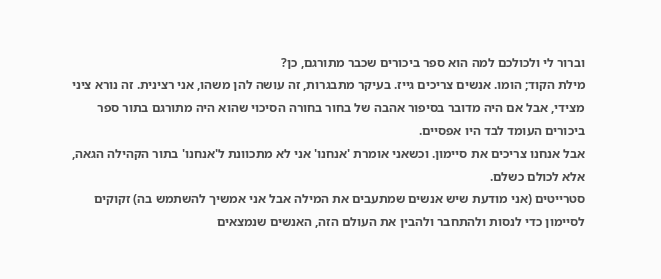וברור לי ולכולכם למה הוא ספר ביכורים שכבר מתורגם, כן?
מילת הקוד; הומו. אנשים צריכים גייז. בעיקר מתבגרות, זה עושה להן משהו, אני רצינית. זה נורא ציני מצידי, אבל אם היה מדובר בסיפור אהבה של בחור בחורה הסיכוי שהוא היה מתורגם בתור ספר ביכורים העומד לבד היו אפסיים.
אבל אנחנו צריכים את סיימון. וכשאני אומרת 'אנחנו' אני לא מתכוונת ל'אנחנו' בתור הקהילה הגאה, אלא לכולם כשלם.
סטרייטים (אני מודעת שיש אנשים שמתעבים את המילה אבל אני אמשיך להשתמש בה) זקוקים לסיימון כדי לנסות ולהתחבר ולהבין את העולם הזה, האנשים שנמצאים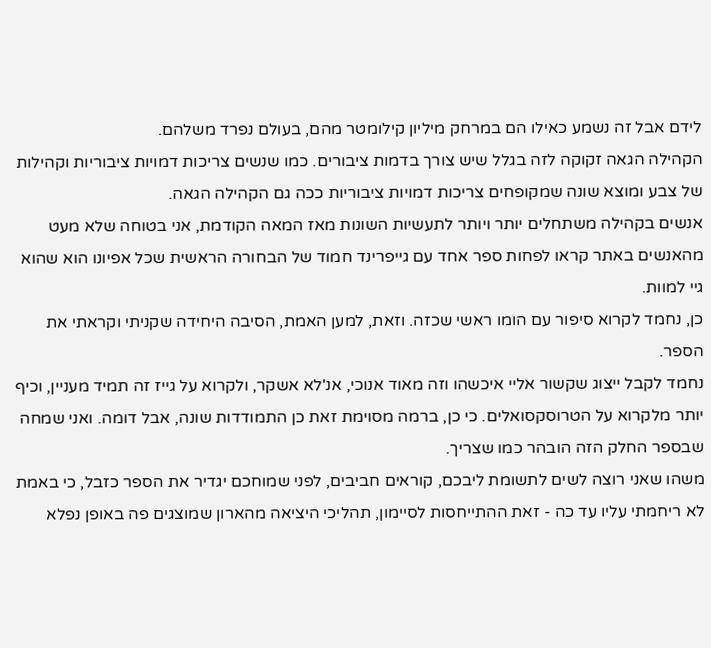לידם אבל זה נשמע כאילו הם במרחק מיליון קילומטר מהם, בעולם נפרד משלהם.
הקהילה הגאה זקוקה לזה בגלל שיש צורך בדמות ציבורים. כמו שנשים צריכות דמויות ציבוריות וקהילות של צבע ומוצא שונה שמקופחים צריכות דמויות ציבוריות ככה גם הקהילה הגאה.
אנשים בקהילה משתחלים יותר ויותר לתעשיות השונות מאז המאה הקודמת, אני בטוחה שלא מעט מהאנשים באתר קראו לפחות ספר אחד עם גייפרינד חמוד של הבחורה הראשית שכל אפיונו הוא שהוא גיי למוות.
כן, נחמד לקרוא סיפור עם הומו ראשי שכזה. וזאת, למען האמת, הסיבה היחידה שקניתי וקראתי את הספר.
נחמד לקבל ייצוג שקשור אליי איכשהו וזה מאוד אנוכי, אנ'לא אשקר, ולקרוא על גייז זה תמיד מעניין, וכיף יותר מלקרוא על הטרוסקסואלים. כי כן, ברמה מסוימת זאת כן התמודדות שונה, אבל דומה. ואני שמחה שבספר החלק הזה הובהר כמו שצריך.
משהו שאני רוצה לשים לתשומת ליבכם, קוראים חביבים, לפני שמוחכם יגדיר את הספר כזבל, כי באמת לא ריחמתי עליו עד כה - זאת ההתייחסות לסיימון, תהליכי היציאה מהארון שמוצגים פה באופן נפלא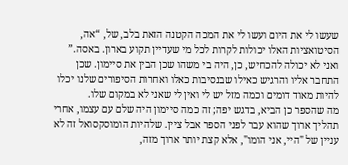שעשו לי את היום ועשו לי את המכה הקטנה הזאת בלב, של, “אה, הסיטואציות האלו יכולות לקרות לכל מי שעדיין תקוע בארון. באסה.”
ואני לא יכולה להכחיש, כן, היה בי משהו שכן הבין את סיימון. שכן התחבר אליו והרגיש כאילו שבנסיבות כאלו ואחרות הסיפורים שלנו יכלו להיות מאוד דומים וכמה מזל יש לי ואין לי שאני לא במקום שלו.
מה שהספר כן הביא, בדגש יפה; זה כמה סיימון היה שלם עם עצמו, אחרי תהליך ארוך שהוא עבר לפני הספר אבל ציין. שלהיות הומוסקסואל זה לא עניין של "היי, אני הומו", אלא קצת יותר ארוך מזה,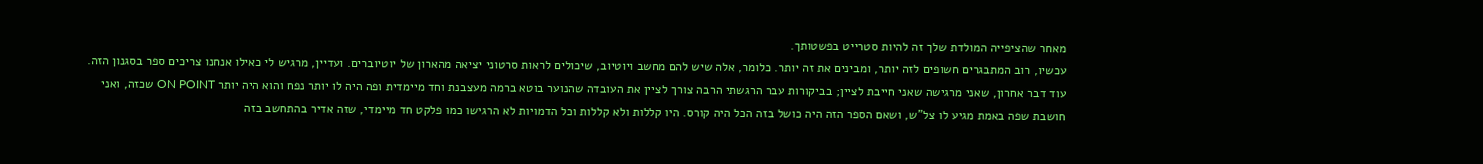מאחר שהציפייה המולדת שלך זה להיות סטרייט בפשטותך.
עכשיו, רוב המתבגרים חשופים לזה יותר, ומבינים את זה יותר. כלומר, אלה שיש להם מחשב ויוטיוב, שיכולים לראות סרטוני יציאה מהארון של יוטיוברים. ועדיין, מרגיש לי כאילו אנחנו צריכים ספר בסגנון הזה.
עוד דבר אחרון, שאני מרגישה שאני חייבת לציין; בביקורות עבר הרגשתי הרבה צורך לציין את העובדה שהנוער בוטא ברמה מעצבנת וחד מיימדית ופה היה לו יותר נפח והוא היה יותר ON POINT שכזה, ואני חושבת שפה באמת מגיע לו צל"ש, ושאם הספר הזה היה כושל בזה הכל היה קורס. היו קללות ולא קללות וכל הדמויות לא הרגישו כמו פלקט חד מיימדי, שזה אדיר בהתחשב בזה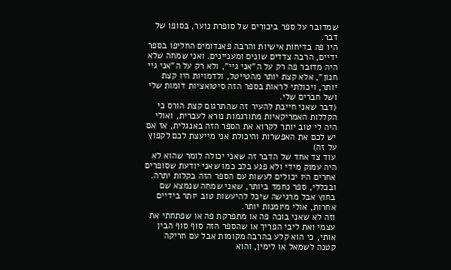שמדובר על ספר ביכורים של סופרת נוער, בסופו של דבר.
היו פה בדיחות אישיות והרבה פאנדומים החליפו בספר ידיים, הרבה צדדים שונים ומעניינים. ואני שמחה שלא היה מדובר פה רק על ה"אני גיי", ולא רק על ה"אני גיי חנון", אלא קצת יותר מהטייטל, ולדמויות היו קצת יותר, ויכולתי לראות בספר הזה סיטואציות דומות שלי ושל חברים שלי.
(דבר שאני חייבת להעיר זה שהתרגום קצת הורס כי הקללות האמריקאיות מתורגמות נורא לעברית, ואולי היה לי טוב יותר לקרוא את הספר הזה באנגלית, אז אם יש לכם את האפשרות והיכולת אני מייעצת לכם לקפוץ על זה)
עוד צד אחד של הדבר זה שאני יכולה לומר שהוא לא היה עמוק מידי ולא פגע בלב כמו שאני יודעת שסופרים אחרים היו יכולים לעשות עם הספר הזה בקלות יתרה.
ובכללי, ספר נחמד ביותר, שאני שמחה שנמצא שם בחוץ אבל מרגישה שיכל להיעשות טוב יותר בידיים אחרות, אולי מיומנות יותר.
וזה לא שאני בוכה פה או מתפרקת פה או שפתחתי את עצמי ואת ליבי הפריך או שהספר הזה סוף סוף הבין אותי, כי הוא קלע בהרבה מקומות אבל עם חריקה קטנה לשמאל או לימין, והוא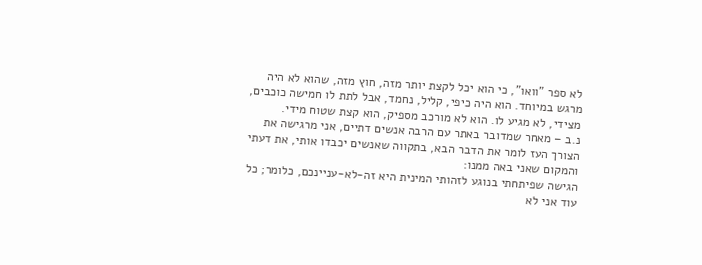לא ספר "וואו", כי הוא יכל לקצת יותר מזה, חוץ מזה, שהוא לא היה מרגש במיוחד. הוא היה כיפי, קליל, נחמד, אבל לתת לו חמישה כוכבים, מצידי, לא מגיע לו. הוא לא מורכב מספיק, הוא קצת שטוח מידי.
נ.ב – מאחר שמדובר באתר עם הרבה אנשים דתיים, אני מרגישה את הצורך העז לומר את הדבר הבא, בתקווה שאנשים יכבדו אותי, את דעתי והמקום שאני באה ממנו:
הגישה שפיתחתי בנוגע לזהותי המינית היא זה-לא-עניינכם, כלומר; כל עוד אני לא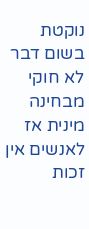נוקטת בשום דבר לא חוקי מבחינה מינית אז לאנשים אין זכות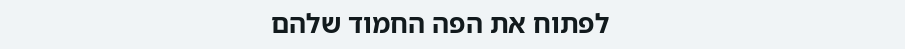לפתוח את הפה החמוד שלהם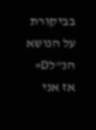בביקורת על הנושא הנ”לD=
אז אני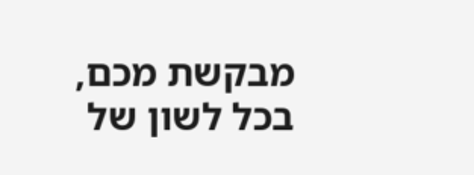מבקשת מכם, בכל לשון של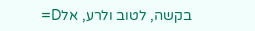בקשה, לטוב ולרע, אלD=